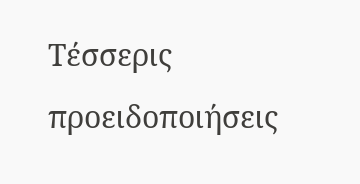Τέσσερις προειδοποιήσεις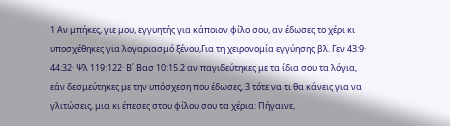1 Αν μπήκες, γιε μου, εγγυητής για κάποιον φίλο σου, αν έδωσες το χέρι κι υποσχέθηκες για λογαριασμό ξένου,Για τη χειρονομία εγγύησης βλ. Γεν 43:9· 44:32· Ψλ 119:122· Β΄ Βασ 10:15.2 αν παγιδεύτηκες με τα ίδια σου τα λόγια, εάν δεσμεύτηκες με την υπόσχεση που έδωσες, 3 τότε να τι θα κάνεις για να γλιτώσεις, μια κι έπεσες στου φίλου σου τα χέρια: Πήγαινε,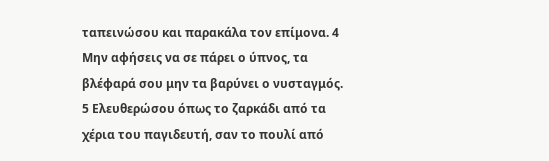ταπεινώσου και παρακάλα τον επίμονα. 4 Μην αφήσεις να σε πάρει ο ύπνος, τα βλέφαρά σου μην τα βαρύνει ο νυσταγμός. 5 Ελευθερώσου όπως το ζαρκάδι από τα χέρια του παγιδευτή, σαν το πουλί από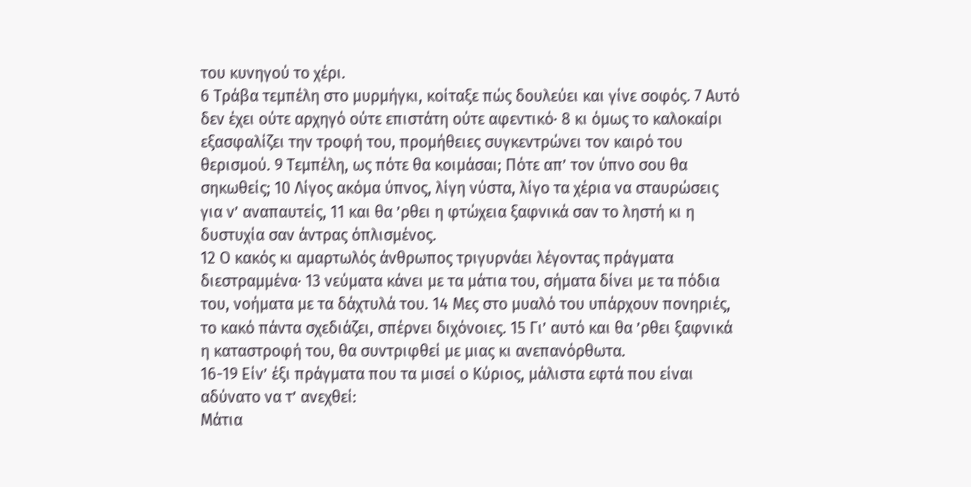του κυνηγού το χέρι.
6 Τράβα τεμπέλη στο μυρμήγκι, κοίταξε πώς δουλεύει και γίνε σοφός. 7 Αυτό δεν έχει ούτε αρχηγό ούτε επιστάτη ούτε αφεντικό· 8 κι όμως το καλοκαίρι εξασφαλίζει την τροφή του, προμήθειες συγκεντρώνει τον καιρό του θερισμού. 9 Τεμπέλη, ως πότε θα κοιμάσαι; Πότε απ’ τον ύπνο σου θα σηκωθείς; 10 Λίγος ακόμα ύπνος, λίγη νύστα, λίγο τα χέρια να σταυρώσεις για ν’ αναπαυτείς, 11 και θα ’ρθει η φτώχεια ξαφνικά σαν το ληστή κι η δυστυχία σαν άντρας όπλισμένος.
12 Ο κακός κι αμαρτωλός άνθρωπος τριγυρνάει λέγοντας πράγματα διεστραμμένα· 13 νεύματα κάνει με τα μάτια του, σήματα δίνει με τα πόδια του, νοήματα με τα δάχτυλά του. 14 Μες στο μυαλό του υπάρχουν πονηριές, το κακό πάντα σχεδιάζει, σπέρνει διχόνοιες. 15 Γι’ αυτό και θα ’ρθει ξαφνικά η καταστροφή του, θα συντριφθεί με μιας κι ανεπανόρθωτα.
16-19 Είν’ έξι πράγματα που τα μισεί ο Κύριος, μάλιστα εφτά που είναι αδύνατο να τ’ ανεχθεί:
Μάτια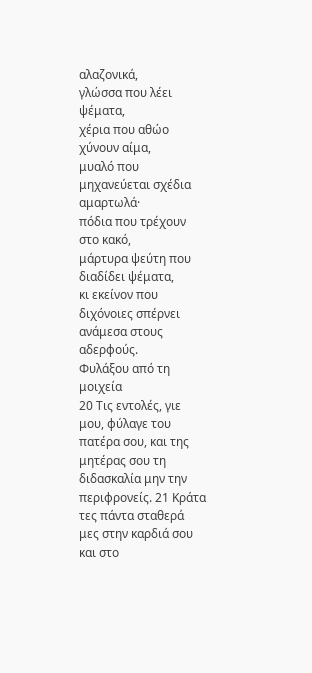αλαζονικά,
γλώσσα που λέει ψέματα,
χέρια που αθώο χύνουν αίμα,
μυαλό που μηχανεύεται σχέδια αμαρτωλά·
πόδια που τρέχουν στο κακό,
μάρτυρα ψεύτη που διαδίδει ψέματα,
κι εκείνον που διχόνοιες σπέρνει ανάμεσα στους αδερφούς.
Φυλάξου από τη μοιχεία
20 Τις εντολές, γιε μου, φύλαγε του πατέρα σου, και της μητέρας σου τη διδασκαλία μην την περιφρονείς. 21 Κράτα τες πάντα σταθερά μες στην καρδιά σου και στο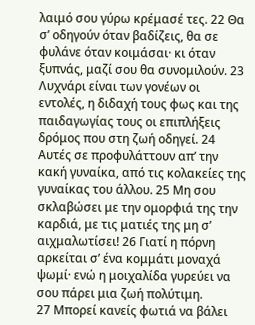λαιμό σου γύρω κρέμασέ τες. 22 Θα σ’ οδηγούν όταν βαδίζεις, θα σε φυλάνε όταν κοιμάσαι· κι όταν ξυπνάς, μαζί σου θα συνομιλούν. 23 Λυχνάρι είναι των γονέων οι εντολές, η διδαχή τους φως και της παιδαγωγίας τους οι επιπλήξεις δρόμος που στη ζωή οδηγεί. 24 Αυτές σε προφυλάττουν απ’ την κακή γυναίκα, από τις κολακείες της γυναίκας του άλλου. 25 Μη σου σκλαβώσει με την ομορφιά της την καρδιά, με τις ματιές της μη σ’ αιχμαλωτίσει! 26 Γιατί η πόρνη αρκείται σ’ ένα κομμάτι μοναχά ψωμί· ενώ η μοιχαλίδα γυρεύει να σου πάρει μια ζωή πολύτιμη.
27 Μπορεί κανείς φωτιά να βάλει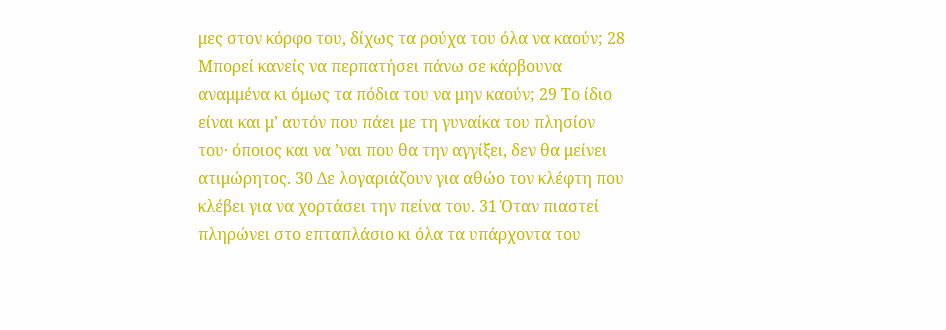μες στον κόρφο του, δίχως τα ρούχα του όλα να καούν; 28 Μπορεί κανείς να περπατήσει πάνω σε κάρβουνα αναμμένα κι όμως τα πόδια του να μην καούν; 29 Το ίδιο είναι και μ’ αυτόν που πάει με τη γυναίκα του πλησίον του· όποιος και να ’ναι που θα την αγγίξει, δεν θα μείνει ατιμώρητος. 30 Δε λογαριάζουν για αθώο τον κλέφτη που κλέβει για να χορτάσει την πείνα του. 31 Όταν πιαστεί πληρώνει στο επταπλάσιο κι όλα τα υπάρχοντα του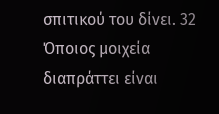σπιτικού του δίνει. 32 Όποιος μοιχεία διαπράττει είναι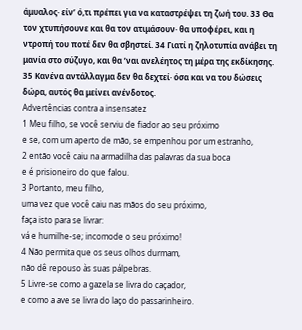άμυαλος· είν’ ό,τι πρέπει για να καταστρέψει τη ζωή του. 33 Θα τον χτυπήσουνε και θα τον ατιμάσουν· θα υποφέρει, και η ντροπή του ποτέ δεν θα σβηστεί. 34 Γιατί η ζηλοτυπία ανάβει τη μανία στο σύζυγο, και θα ’ναι ανελέητος τη μέρα της εκδίκησης. 35 Κανένα αντάλλαγμα δεν θα δεχτεί· όσα και να του δώσεις δώρα, αυτός θα μείνει ανένδοτος.
Advertências contra a insensatez
1 Meu filho, se você serviu de fiador ao seu próximo
e se, com um aperto de mão, se empenhou por um estranho,
2 então você caiu na armadilha das palavras da sua boca
e é prisioneiro do que falou.
3 Portanto, meu filho,
uma vez que você caiu nas mãos do seu próximo,
faça isto para se livrar:
vá e humilhe-se; incomode o seu próximo!
4 Não permita que os seus olhos durmam,
não dê repouso às suas pálpebras.
5 Livre-se como a gazela se livra do caçador,
e como a ave se livra do laço do passarinheiro.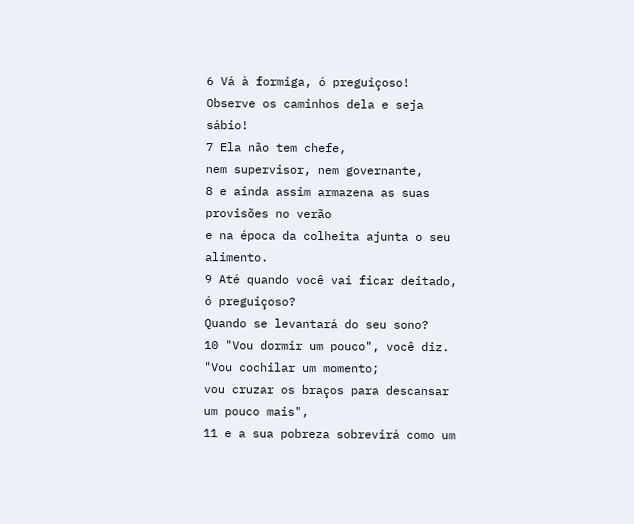6 Vá à formiga, ó preguiçoso!
Observe os caminhos dela e seja sábio!
7 Ela não tem chefe,
nem supervisor, nem governante,
8 e ainda assim armazena as suas provisões no verão
e na época da colheita ajunta o seu alimento.
9 Até quando você vai ficar deitado, ó preguiçoso?
Quando se levantará do seu sono?
10 "Vou dormir um pouco", você diz.
"Vou cochilar um momento;
vou cruzar os braços para descansar um pouco mais",
11 e a sua pobreza sobrevirá como um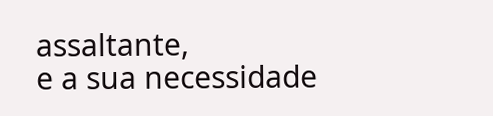assaltante,
e a sua necessidade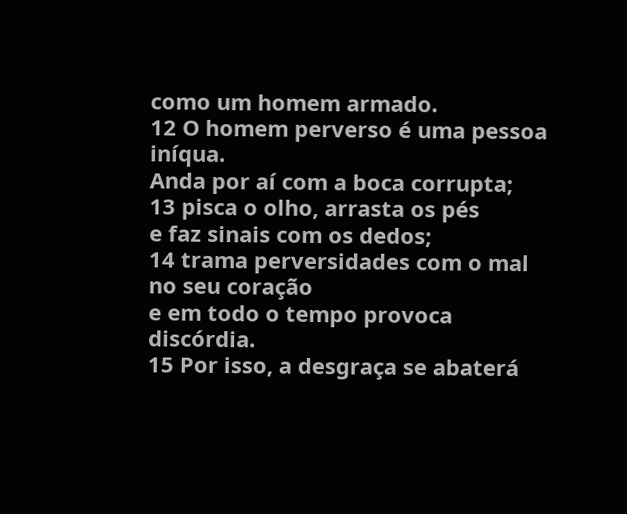como um homem armado.
12 O homem perverso é uma pessoa iníqua.
Anda por aí com a boca corrupta;
13 pisca o olho, arrasta os pés
e faz sinais com os dedos;
14 trama perversidades com o mal no seu coração
e em todo o tempo provoca discórdia.
15 Por isso, a desgraça se abaterá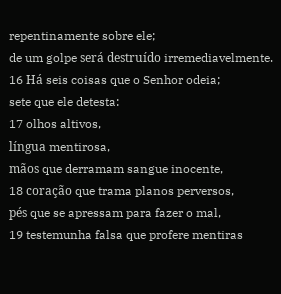repentinamente sobre ele;
de um golpe será destruído irremediavelmente.
16 Há seis coisas que o Senhor odeia;
sete que ele detesta:
17 olhos altivos,
língua mentirosa,
mãos que derramam sangue inocente,
18 coração que trama planos perversos,
pés que se apressam para fazer o mal,
19 testemunha falsa que profere mentiras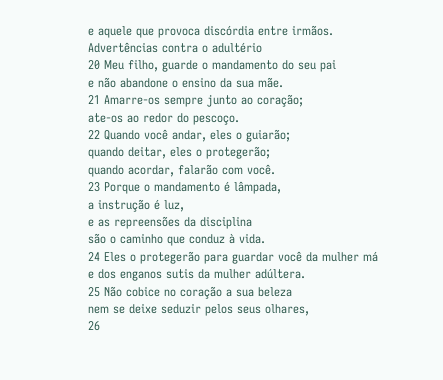e aquele que provoca discórdia entre irmãos.
Advertências contra o adultério
20 Meu filho, guarde o mandamento do seu pai
e não abandone o ensino da sua mãe.
21 Amarre-os sempre junto ao coração;
ate-os ao redor do pescoço.
22 Quando você andar, eles o guiarão;
quando deitar, eles o protegerão;
quando acordar, falarão com você.
23 Porque o mandamento é lâmpada,
a instrução é luz,
e as repreensões da disciplina
são o caminho que conduz à vida.
24 Eles o protegerão para guardar você da mulher má
e dos enganos sutis da mulher adúltera.
25 Não cobice no coração a sua beleza
nem se deixe seduzir pelos seus olhares,
26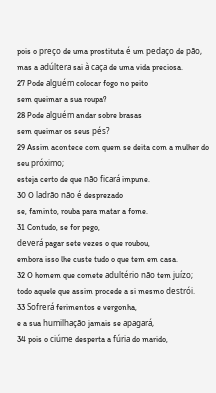pois o preço de uma prostituta é um pedaço de pão,
mas a adúltera sai à caça de uma vida preciosa.
27 Pode alguém colocar fogo no peito
sem queimar a sua roupa?
28 Pode alguém andar sobre brasas
sem queimar os seus pés?
29 Assim acontece com quem se deita com a mulher do seu próximo;
esteja certo de que não ficará impune.
30 O ladrão não é desprezado
se, faminto, rouba para matar a fome.
31 Contudo, se for pego,
deverá pagar sete vezes o que roubou,
embora isso lhe custe tudo o que tem em casa.
32 O homem que comete adultério não tem juízo;
todo aquele que assim procede a si mesmo destrói.
33 Sofrerá ferimentos e vergonha,
e a sua humilhação jamais se apagará,
34 pois o ciúme desperta a fúria do marido,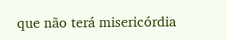que não terá misericórdia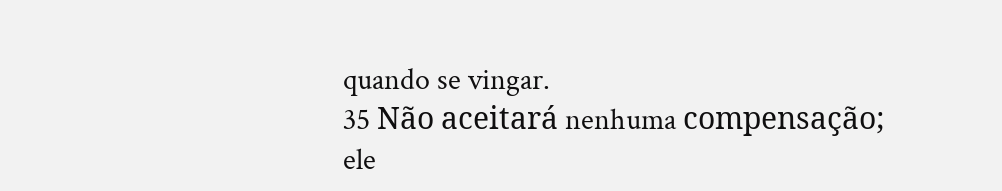quando se vingar.
35 Não aceitará nenhuma compensação;
ele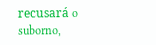recusará o suborno,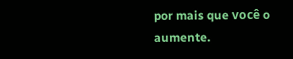por mais que você o aumente.